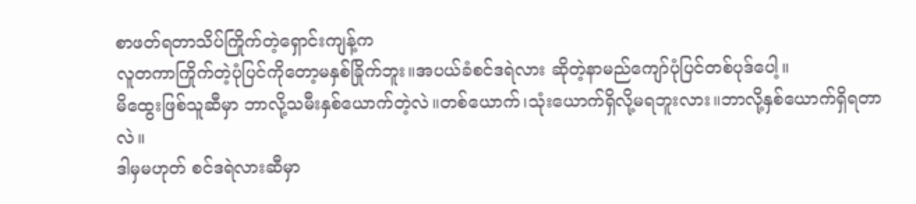စာဖတ်ရတာသိပ်ကြိုက်တဲ့ရှောင်းကျန့်က
လူတကာကြိုက်တဲ့ပုံပြင်ကိုတော့မနှစ်ခြိုက်ဘူး။အပယ်ခံစင်ဒရဲလား ဆိုတဲ့နာမည်ကျော်ပုံပြင်တစ်ပုဒ်ပေါ့။
မိထွေးဖြစ်သူဆီမှာ ဘာလို့သမီးနှစ်ယောက်တဲ့လဲ။တစ်ယောက်၊သုံးယောက်ရှိလို့မရဘူးလား။ဘာလို့နှစ်ယောက်ရှိရတာလဲ။
ဒါမှမဟုတ် စင်ဒရဲလားဆီမှာ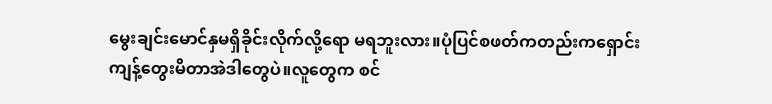မွေးချင်းမောင်နှမရှိခိုင်းလိုက်လို့ရော မရဘူးလား။ပုံပြင်စဖတ်ကတည်းကရှောင်းကျန့်တွေးမိတာအဲဒါတွေပဲ။လူတွေက စင်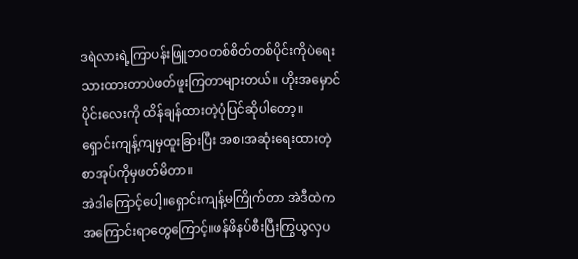ဒရဲလားရဲ့ကြာပန်းဖြူဘဝတစ်စိတ်တစ်ပိုင်းကိုပဲရေးသားထားတာပဲဖတ်ဖူးကြတာများတယ်။ ဟိုးအမှောင်ပိုင်းလေးကို ထိန်ချန်ထားတဲ့ပုံပြင်ဆိုပါတော့။
ရှောင်းကျန့်ကျမှထူးခြားပြီး အစ၊အဆုံးရေးထားတဲ့စာအုပ်ကိုမှဖတ်မိတာ။
အဲဒါကြောင့်ပေါ့။ရှောင်းကျန့်မကြိုက်တာ အဲဒီထဲကအကြောင်းရာတွေကြောင့်။ဖန်ဖိနပ်စီးပြီးကြွယွလှပ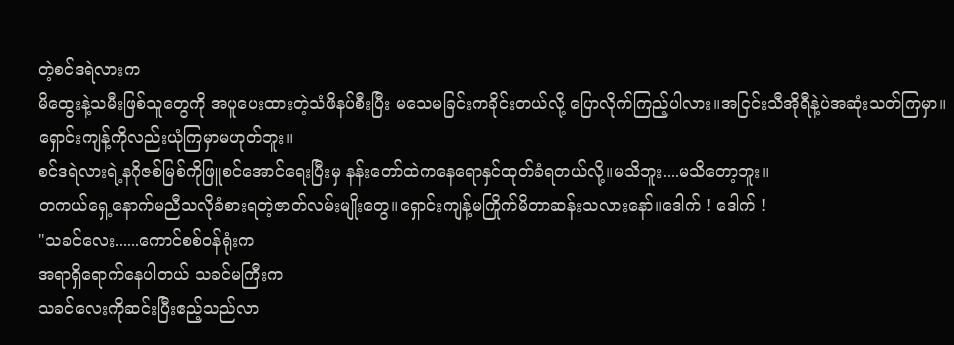တဲ့စင်ဒရဲလားက
မိထွေးနဲ့သမီးဖြစ်သူတွေကို အပူပေးထားတဲ့သံဖိနပ်စီးပြီး မသေမခြင်းကခိုင်းတယ်လို့ ပြောလိုက်ကြည့်ပါလား။အငြင်းသီအိုရီနဲ့ပဲအဆုံးသတ်ကြမှာ။ရှောင်းကျန့်ကိုလည်းယုံကြမှာမဟုတ်ဘူး။
စင်ဒရဲလားရဲ့နဂိုဇစ်မြစ်ကိုဖြူစင်အောင်ရေးပြီးမှ နန်းတော်ထဲကနေရောနှင်ထုတ်ခံရတယ်လို့။မသိဘူး....မသိတော့ဘူး။
တကယ်ရှေ့နောက်မညီသလိုခံစားရတဲ့ဇာတ်လမ်းမျိုးတွေ။ရှောင်းကျန့်မကြိုက်မိတာဆန်းသလားနော်။ဒေါက် ! ဒေါက် !
"သခင်လေး......ကောင်စစ်ဝန်ရုံးက
အရာရှိရောက်နေပါတယ် သခင်မကြီးက
သခင်လေးကိုဆင်းပြီးဧည့်သည်လာ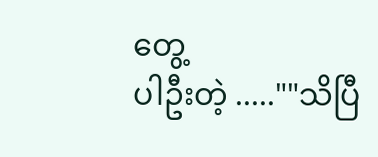တွေ့
ပါဦးတဲ့ .....""သိပြီ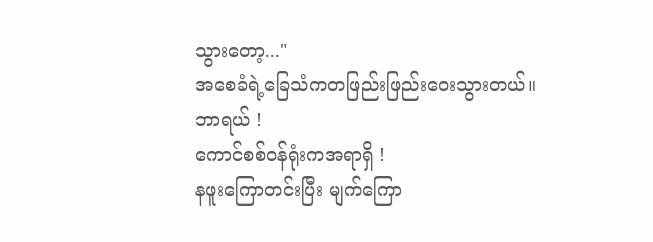သွားတော့..."
အစေခံရဲ့ခြေသံကတဖြည်းဖြည်းဝေးသွားတယ်။
ဘာရယ် !
ကောင်စစ်ဝန်ရုံးကအရာရှိ !
နဖူးကြောတင်းပြီး မျက်ကြော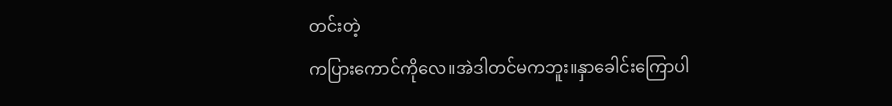တင်းတဲ့
ကပြားကောင်ကိုလေ။အဲဒါတင်မကဘူး။နှာခေါင်းကြောပါ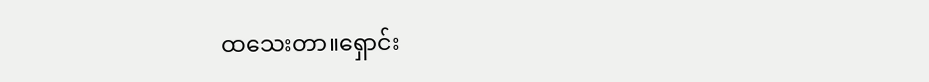ထသေးတာ။ရှောင်း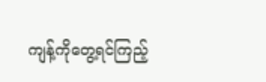ကျန့်ကိုတွေ့ရင်ကြည့်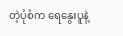တဲ့ပုံစံက ရေနွေးပူနဲ့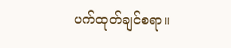ပက်ထုတ်ချင်စရာ။